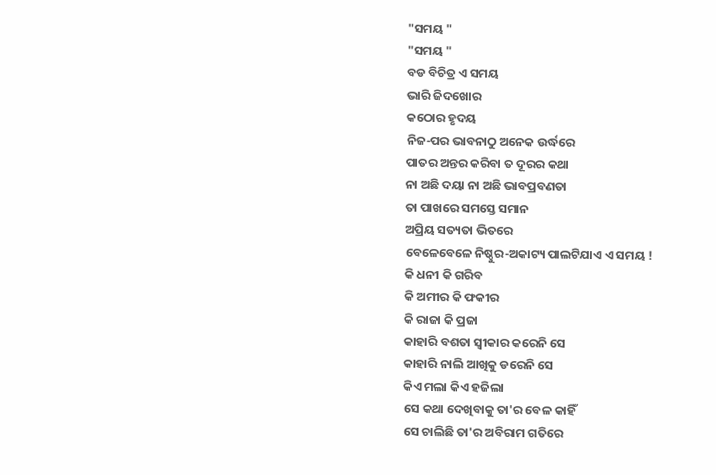"ସମୟ "
"ସମୟ "
ବଡ ବିଚିତ୍ର ଏ ସମୟ
ଭାରି ଜିଦଖୋର
କଠୋର ହୃଦୟ
ନିଜ-ପର ଭାବନାଠୁ ଅନେକ ଉର୍ଦ୍ଧରେ
ପାତର ଅନ୍ତର କରିବା ତ ଦୂରର କଥା
ନା ଅଛି ଦୟା ନା ଅଛି ଭାବପ୍ରବଣତା
ତା ପାଖରେ ସମସ୍ତେ ସମାନ
ଅପ୍ରିୟ ସତ୍ୟତା ଭିତରେ
ବେଳେବେଳେ ନିଷ୍ଠୁର-ଅକାଟ୍ୟ ପାଲଟିଯାଏ ଏ ସମୟ !
କି ଧନୀ କି ଗରିବ
କି ଅମୀର କି ଫକୀର
କି ରାଜା କି ପ୍ରଜା
କାହାରି ବଶତା ସ୍ୱୀକାର କରେନି ସେ
କାହାରି ନାଲି ଆଖିକୁ ଡରେନି ସେ
କିଏ ମଲା କିଏ ହଜିଲା
ସେ କଥା ଦେଖିବାକୁ ତା'ର ବେଳ କାହିଁ
ସେ ଚାଲିଛି ତା'ର ଅବିରାମ ଗତିରେ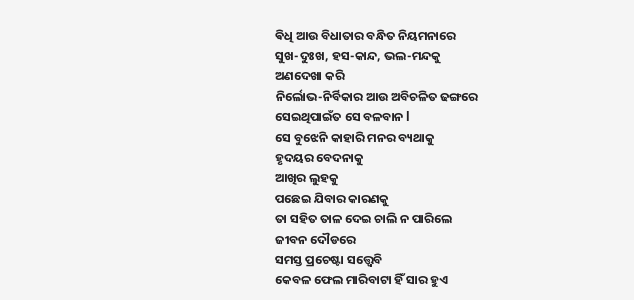ଵିଧି ଆଉ ବିଧାତାର ବନ୍ଧିତ ନିୟମନାରେ
ସୁଖ-ଦୁଃଖ, ହସ-କାନ୍ଦ, ଭଲ-ମନ୍ଦକୁ
ଅଣଦେଖା କରି
ନିର୍ଲୋଭ-ନିର୍ବିକାର ଆଉ ଅବିଚଳିତ ଢଙ୍ଗରେ
ସେଇଥିପାଇଁତ ସେ ବଳବାନ l
ସେ ବୁଝେନି କାହାରି ମନର ବ୍ୟଥାକୁ
ହୃଦୟର ବେଦନାକୁ
ଆଖିର ଲୁହକୁ
ପଛେଇ ଯିବାର କାରଣକୁ
ତା ସହିତ ତାଳ ଦେଇ ଚାଲି ନ ପାରିଲେ
ଜୀବନ ଦୌଡରେ
ସମସ୍ତ ପ୍ରଚେଷ୍ଟା ସତ୍ତ୍ୱେବି
କେବଳ ଫେଲ ମାରିବାଟା ହିଁ ସାର ହୁଏ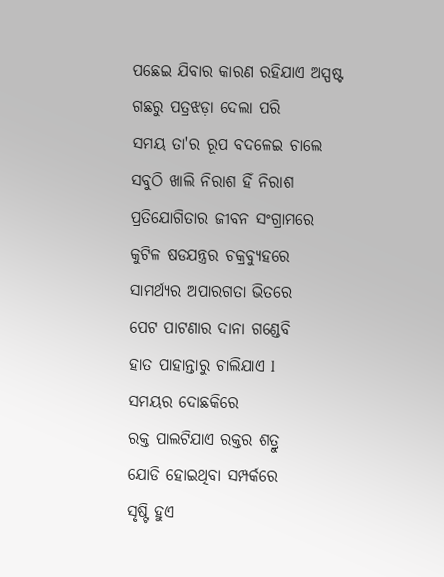ପଛେଇ ଯିବାର କାରଣ ରହିଯାଏ ଅସ୍ପଷ୍ଟ
ଗଛରୁ ପତ୍ରଝଡ଼ା ଦେଲା ପରି
ସମୟ ତା'ର ରୂପ ବଦଳେଇ ଚାଲେ
ସବୁଠି ଖାଲି ନିରାଶ ହିଁ ନିରାଶ
ପ୍ରତିଯୋଗିତାର ଜୀବନ ସଂଗ୍ରାମରେ
କୁଟିଳ ଷଡଯନ୍ତ୍ରର ଚକ୍ରବ୍ୟୁହରେ
ସାମର୍ଥ୍ୟର ଅପାରଗତା ଭିତରେ
ପେଟ ପାଟଣାର ଦାନା ଗଣ୍ଡେବି
ହାତ ପାହାନ୍ତାରୁ ଚାଲିଯାଏ l
ସମୟର ଦୋଛକିରେ
ରକ୍ତ ପାଲଟିଯାଏ ରକ୍ତର ଶତ୍ରୁ
ଯୋଡି ହୋଇଥିବା ସମ୍ପର୍କରେ
ସୃଷ୍ଟି ହୁଏ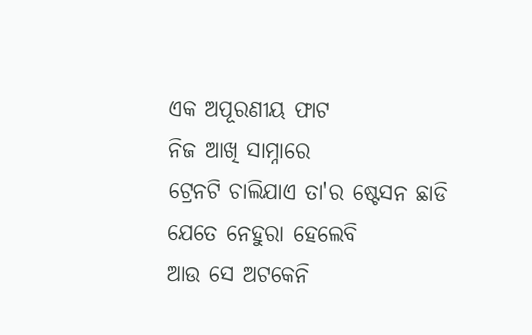ଏକ ଅପୂରଣୀୟ ଫାଟ
ନିଜ ଆଖି ସାମ୍ନାରେ
ଟ୍ରେନଟି ଚାଲିଯାଏ ତା'ର ଷ୍ଟେସନ ଛାଡି
ଯେତେ ନେହୁରା ହେଲେବି
ଆଉ ସେ ଅଟକେନି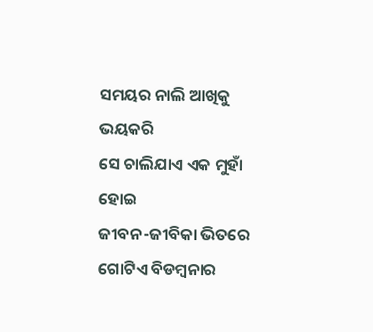ସମୟର ନାଲି ଆଖିକୁ ଭୟକରି
ସେ ଚାଲିଯାଏ ଏକ ମୁହାଁ ହୋଇ
ଜୀବନ-ଜୀବିକା ଭିତରେ
ଗୋଟିଏ ବିଡମ୍ବନାର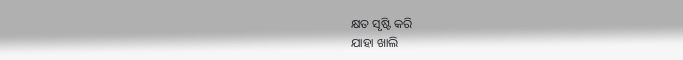କ୍ଷତ ସୃଷ୍ଟି କରି
ଯାହା ଖାଲି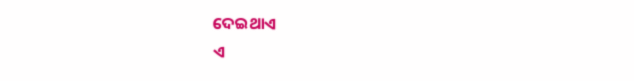ଦେଇଥାଏ
ଏ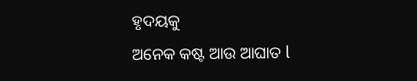ହୃଦୟକୁ
ଅନେକ କଷ୍ଟ ଆଉ ଆଘାତ l